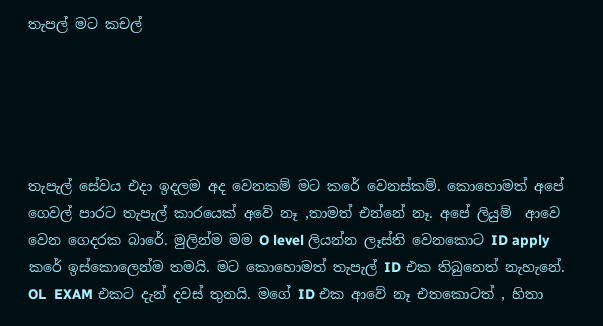තැපල් මට කචල්





තැපැල් සේවය එදා ඉදලම අද වෙනකම් මට කරේ වෙනස්කම්. කොහොමත් අපේ ගෙවල් පාරට තැපැල් කාරයෙක් අවේ නෑ ,තාමත් එන්නේ නෑ. අපේ ලියුම්  ආවෙ  වෙන ගෙදරක බාරේ. මුලින්ම මම O level ලියන්න ලෑස්ති වෙනකොට ID apply කරේ ඉස්කොලෙන්ම තමයි. මට කොහොමත් තැපැල් ID එක තිබුනෙත් නැහැනේ. OL  EXAM එකට දැන් දවස් තුනයි. මගේ ID එක ආවේ නෑ එතකොටත් , හිතා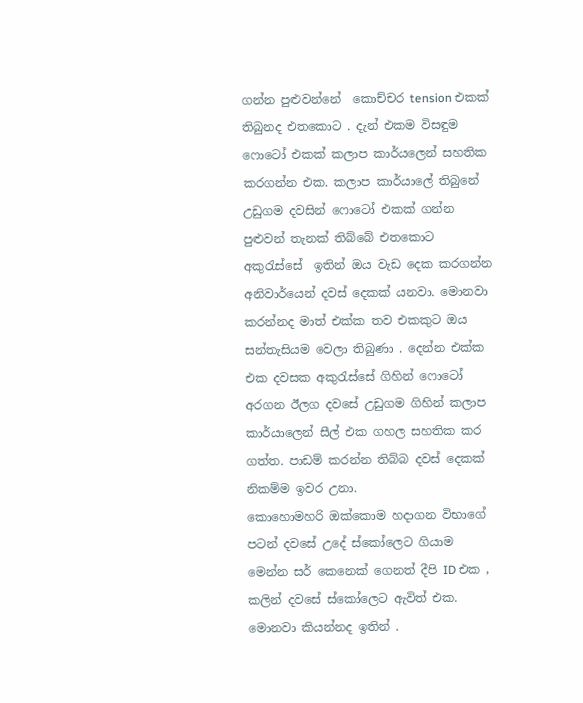ගන්න පුළුවන්නේ  කොච්චර tension එකක් තිබුනද එතකොට . දැන් එකම විසඳුම ෆොටෝ එකක් කලාප කාර්යලෙන් සහතික කරගන්න එක. කලාප කාර්යාලේ තිබුනේ උඩුගම දවසින් ෆොටෝ එකක් ගන්න පුළුවන් තැනක් තිබ්බේ එතකොට අකුරැස්සේ  ඉතින් ඔය වැඩ දෙක කරගන්න අනිවාර්යෙන් දවස් දෙකක් යනවා. මොනවා කරන්නද මාත් එක්ක තව එකකුට ඔය සන්තැසියම වෙලා තිබුණා . දෙන්න එක්ක එක දවසක අකුරැස්සේ ගිහින් ෆොටෝ අරගන ඊලග දවසේ උඩුගම ගිහින් කලාප කාර්යාලෙන් සීල් එක ගහල සහතික කර ගත්ත. පාඩම් කරන්න තිබ්බ දවස් දෙකක් නිකම්ම ඉවර උනා.
කොහොමහරි ඔක්කොම හදාගන විභාගේ පටන් දවසේ උදේ ස්කෝලෙට ගියාම මෙන්න සර් කෙනෙක් ගෙනත් දීපි ID එක , කලින් දවසේ ස්කෝලෙට ඇවිත් එක. මොනවා කියන්නද ඉතින් .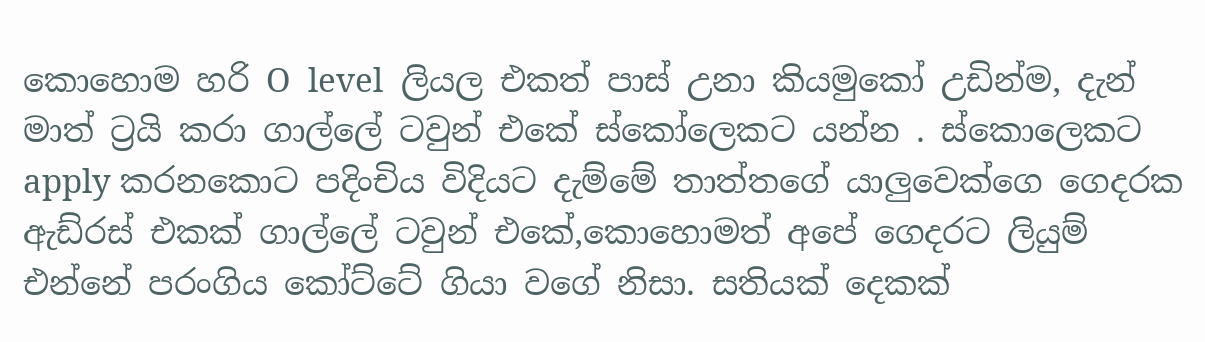කොහොම හරි O  level  ලියල එකත් පාස් උනා කියමුකෝ උඩින්ම, දැන් මාත් ට්‍රයි කරා ගාල්ලේ ටවුන් එකේ ස්කෝලෙකට යන්න . ස්කොලෙකට apply කරනකොට පදිංචිය විදියට දැම්මේ තාත්තගේ යාලුවෙක්ගෙ ගෙදරක ඇඩ්රස් එකක් ගාල්ලේ ටවුන් එකේ,කොහොමත් අපේ ගෙදරට ලියුම් එන්නේ පරංගිය කෝට්ටේ ගියා වගේ නිසා. සතියක් දෙකක්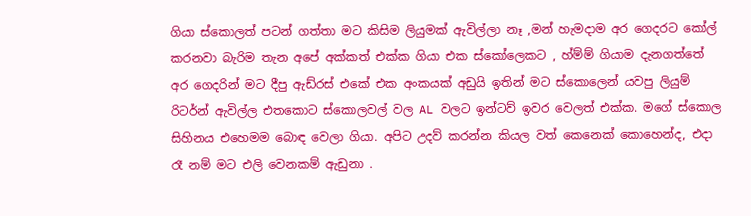ගියා ස්කොලත් පටන් ගත්තා මට කිසිම ලියුමක් ඇවිල්ලා නෑ ,මන් හැමදාම අර ගෙදරට කෝල් කරනවා බැරිම තැන අපේ අක්කත් එක්ක ගියා එක ස්කෝලෙකට , හ්ම්ම් ගියාම දැනගත්තේ අර ගෙදරින් මට දීපු ඇඩ්රස් එකේ එක අංකයක් අඩුයි ඉතින් මට ස්කොලෙන් යවපු ලියුම් රිටර්න් ඇවිල්ල එතකොට ස්කොලවල් වල AL වලට ඉන්ටව් ඉවර වෙලත් එක්ක. මගේ ස්කොල සිහිනය එහෙමම බොඳ වෙලා ගියා. අපිට උදව් කරන්න කියල වත් කෙනෙක් කොහෙන්ද, එදා රෑ නම් මට එලි වෙනකම් ඇඩුනා .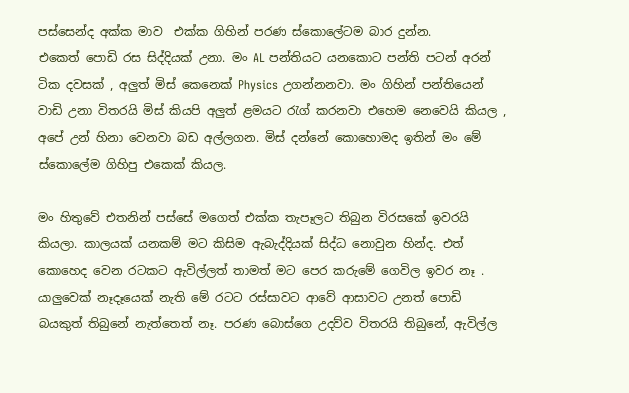පස්සෙන්ද අක්ක මාව  එක්ක ගිහින් පරණ ස්කොලේටම බාර දුන්න.
එකෙත් පොඩි රස සිද්දියක් උනා. මං AL පන්තියට යනකොට පන්ති පටන් අරන් ටික දවසක් , අලුත් මිස් කෙනෙක් Physics උගන්නනවා. මං ගිහින් පන්තියෙන් වාඩි උනා විතරයි මිස් කියපි අලුත් ළමයට රැග් කරනවා එහෙම නෙවෙයි කියල , අපේ උන් හිනා වෙනවා බඩ අල්ලගන. මිස් දන්නේ කොහොමද ඉතින් මං මේ ස්කොලේම ගිහිපු එකෙක් කියල.

මං හිතුවේ එතනින් පස්සේ මගෙත් එක්ක තැපෑලට තිබුන විරසකේ ඉවරයි කියලා. කාලයක් යනකම් මට කිසිම ඇබැද්දියක් සිද්ධ නොවුන හින්ද. එත් කොහෙද වෙන රටකට ඇවිල්ලත් තාමත් මට පෙර කරුමේ ගෙවිල ඉවර නෑ . යාලුවෙක් නෑදෑයෙක් නැති මේ රටට රස්සාවට ආවේ ආසාවට උනත් පොඩි බයකුත් තිබුනේ නැත්තෙත් නෑ. පරණ බොස්ගෙ උදව්ව විතරයි තිබුනේ, ඇවිල්ල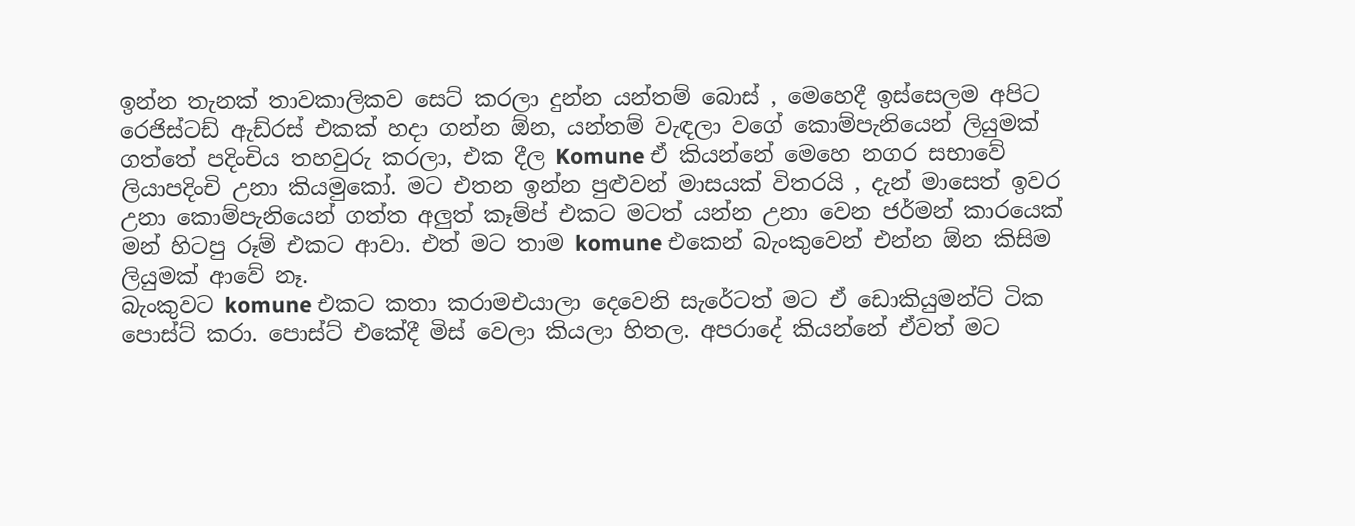ඉන්න තැනක් තාවකාලිකව සෙට් කරලා දුන්න යන්තම් බොස් , මෙහෙදී ඉස්සෙලම අපිට රෙජිස්ටඩ් ඇඩ්රස් එකක් හදා ගන්න ඕන, යන්තම් වැඳලා වගේ කොම්පැනියෙන් ලියුමක් ගත්තේ පදිංචිය තහවුරු කරලා, එක දීල Komune ඒ කියන්නේ මෙහෙ නගර සභාවේ ලියාපදිංචි උනා කියමුකෝ. මට එතන ඉන්න පුළුවන් මාසයක් විතරයි , දැන් මාසෙත් ඉවර උනා කොම්පැනියෙන් ගත්ත අලුත් කෑම්ප් එකට මටත් යන්න උනා වෙන ජර්මන් කාරයෙක් මන් හිටපු රූම් එකට ආවා. එත් මට තාම komune එකෙන් බැංකුවෙන් එන්න ඕන කිසිම ලියුමක් ආවේ නෑ.
බැංකුවට komune එකට කතා කරාමඑයාලා දෙවෙනි සැරේටත් මට ඒ ඩොකියුමන්ට් ටික පොස්ට් කරා. පොස්ට් එකේදී මිස් වෙලා කියලා හිතල. අපරාදේ කියන්නේ ඒවත් මට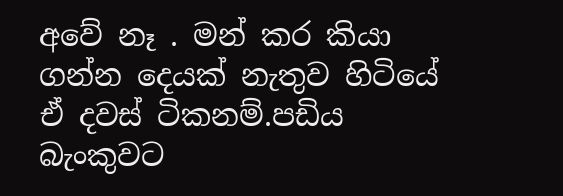අවේ නෑ . මන් කර කියා ගන්න දෙයක් නැතුව හිටියේ ඒ දවස් ටිකනම්.පඩිය බැංකුවට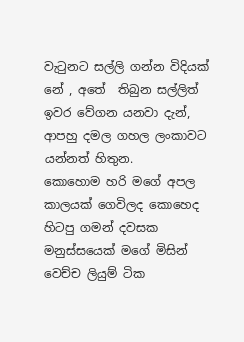වැටුනට සල්ලි ගන්න විදියක් නේ , අතේ  තිබුන සල්ලිත් ඉවර වේගන යනවා දැන්, ආපහු දමල ගහල ලංකාවට යන්නත් හිතුන.
කොහොම හරි මගේ අපල කාලයක් ගෙවිලද කොහෙද හිටපු ගමන් දවසක මනුස්සයෙක් මගේ මිසින් වෙච්ච ලියුම් ටික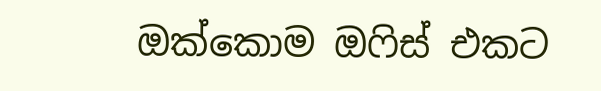ඔක්කොම ඔෆිස් එකට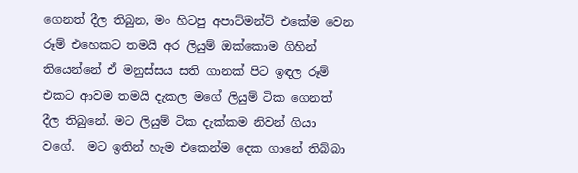ගෙනත් දීල තිබුන, මං හිටපු අපාට්මන්ට් එකේම වෙන රූම් එහෙකට තමයි අර ලියුම් ඔක්කොම ගිහින් තියෙන්නේ ඒ මනුස්සය සති ගානක් පිට ඉඳල රූම් එකට ආවම තමයි දැකල මගේ ලියුම් ටික ගෙනත් දීල තිබුනේ. මට ලියුම් ටික දැක්කම නිවන් ගියා වගේ.  මට ඉතින් හැම එකෙන්ම දෙක ගානේ තිබ්බා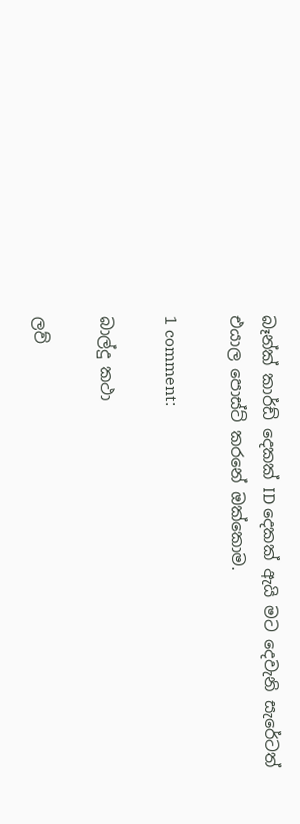බෑන්ක් කාර්ඩ් දෙකක් ID දෙකක් ඇයි මට දෙවැනි සැරේටත් එයාල පොස්ට් කරනේ ඔක්කොම.

1 comment:

බාල්දු කථා

ලව්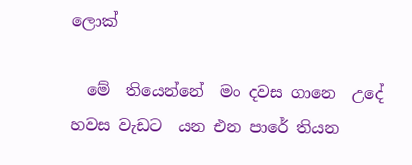ලොක්

  මේ  තියෙන්නේ  මං දවස ගානෙ  උදේ හවස වැඩට  යන එන පාරේ තියන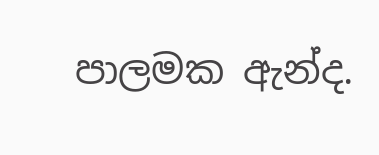පාලමක ඇන්ද.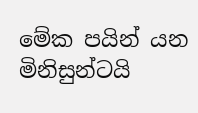මේක පයින් යන මිනිසුන්ටයි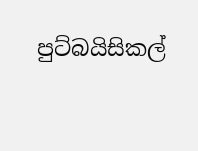පුට්බයිසිකල්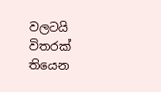වලටයි විතරක් තියෙන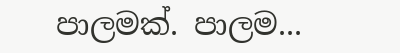පාලමක්. පාලම...